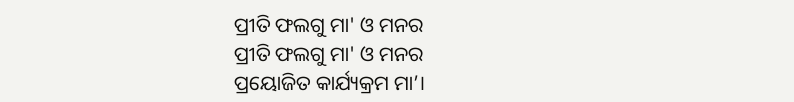ପ୍ରୀତି ଫଲଗୁ ମା' ଓ ମନର
ପ୍ରୀତି ଫଲଗୁ ମା' ଓ ମନର
ପ୍ରୟୋଜିତ କାର୍ଯ୍ୟକ୍ରମ ମା’।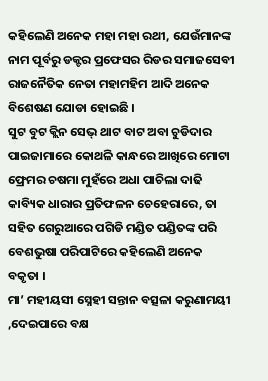କହିଲେଣି ଅନେକ ମହା ମହା ରଥୀ, ଯେଉଁମାନଙ୍କ ନାମ ପୂର୍ବରୁ ଡକ୍ଟର ପ୍ରଫେସର ରିଡର ସମାଜସେବୀ ରାଜନୈତିକ ନେତା ମହାମହିମ ଆଦି ଅନେକ ବିଶେଷଣ ଯୋଡା ହୋଇଛି ।
ସୁଟ ବୁଟ କ୍ଲିନ ସେଭ୍ ଥାଟ ବାଟ ଅବା ଚୁଡିଦାର ପାଇଜାମାରେ କୋଥଳି କାନ୍ଧରେ ଆଖିରେ ମୋଟା ଫ୍ରେମର ଚଷମା ମୁହଁରେ ଅଧା ପାଚିଲା ଦାଢି କାବ୍ୟିକ ଧାରାର ପ୍ରତିଫଳନ ଚେହେରାରେ, ତା ସହିତ ଗେରୁଆରେ ପଗିଡି ମଣ୍ଡିତ ପଣ୍ଡିତଙ୍କ ପରି ବେଶଭୁଷା ପରିପାଟିରେ କହିଲେଣି ଅନେକ ବକୃତା ।
ମା’ ମହୀୟସୀ ସ୍ନେହୀ ସନ୍ତାନ ବତ୍ସଳା କରୁଣାମୟୀ ,ଦେଇପାରେ ବକ୍ଷ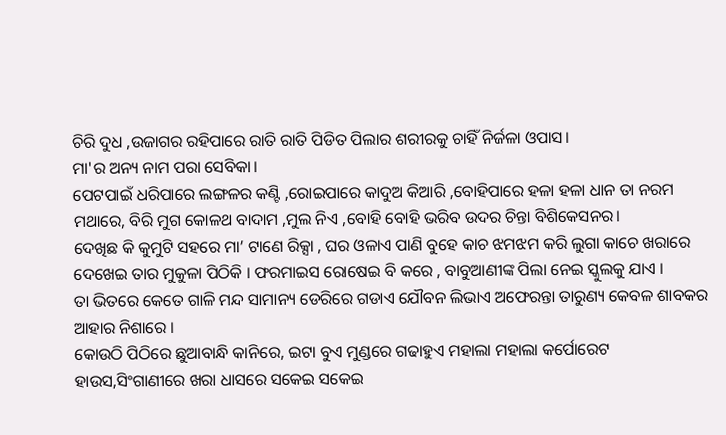ଚିରି ଦୁଧ ,ଉଜାଗର ରହିପାରେ ରାତି ରାତି ପିଡିତ ପିଲାର ଶରୀରକୁ ଚାହିଁ ନିର୍ଜଳା ଓପାସ।
ମା'ର ଅନ୍ୟ ନାମ ପରା ସେବିକା।
ପେଟପାଇଁ ଧରିପାରେ ଲଙ୍ଗଳର କଣ୍ଟି ,ରୋଇପାରେ କାଦୁଅ କିଆରି ,ବୋହିପାରେ ହଳା ହଳା ଧାନ ତା ନରମ ମଥାରେ, ବିରି ମୁଗ କୋଳଥ ବାଦାମ ,ମୁଲ ନିଏ ,ବୋହି ବୋହି ଭରିବ ଉଦର ଚିନ୍ତା ବିଶିକେସନର।
ଦେଖିଛ କି କୁମୁଟି ସହରେ ମା’ ଟାଣେ ରିକ୍ସା , ଘର ଓଳାଏ ପାଣି ବୁହେ କାଚ ଝମଝମ କରି ଲୁଗା କାଚେ ଖରାରେ ଦେଖେଇ ତାର ମୁକୁଳା ପିଠିକି । ଫରମାଇସ ରୋଷେଇ ବି କରେ , ବାବୁଆଣୀଙ୍କ ପିଲା ନେଇ ସ୍କୁଲକୁ ଯାଏ ।
ତା ଭିତରେ କେତେ ଗାଳି ମନ୍ଦ ସାମାନ୍ୟ ଡେରିରେ ଗଡାଏ ଯୌବନ ଲିଭାଏ ଅଫେରନ୍ତା ତାରୁଣ୍ୟ କେବଳ ଶାବକର ଆହାର ନିଶାରେ ।
କୋଉଠି ପିଠିରେ ଛୁଆବାନ୍ଧି କାନିରେ, ଇଟା ବୁଏ ମୁଣ୍ଡରେ ଗଢାହୁଏ ମହାଲା ମହାଲା କର୍ପୋରେଟ ହାଉସ,ସିଂଗାଣୀରେ ଖରା ଧାସରେ ସକେଇ ସକେଇ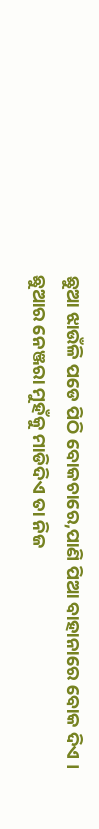ଛୁଆ ଝାଉଁଳି ପଡେ ପିଠି ବୋକଚାରେ,ପାଣି ପିଆ ବାହାନାରେ ବୋକ ଦିଏ ।
ଛୁଆର ନେଞ୍ଜରା ମୁହଁକୁ ମାଡିଦିଏ ତା ନିଜ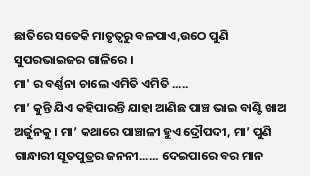ଛାତିରେ ସତେକି ମାତୃତ୍ଵରୁ ବଳପାଏ,ଉଠେ ପୁଣି ସୁପରଭାଇଜର ଗାଳିରେ ।
ମା' ର ବର୍ଣ୍ଣନା ଚାଲେ ଏମିତି ଏମିତି .....
ମା’ କୁନ୍ତି ଯିଏ କହିପାରନ୍ତି ଯାହା ଆଣିଛ ପାଞ୍ଚ ଭାଇ ବାଣ୍ଟି ଖାଅ ଅର୍ଜୁନକୁ । ମା’ କଥାରେ ପାଞ୍ଚାଳୀ ହୁଏ ଦ୍ରୌପଦୀ, ମା’ ପୁଣି ଗାନ୍ଧାରୀ ସୂତପୁତ୍ରର ଜନନୀ...... ଦେଇପାରେ ବର ମାନ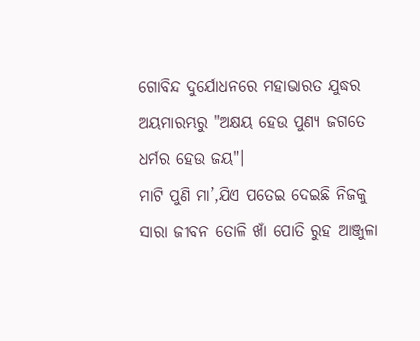ଗୋବିନ୍ଦ ଦୁର୍ଯୋଧନରେ ମହାଭାରତ ଯୁଦ୍ଧର ଅୟମାରମ୍ଭରୁ "ଅକ୍ଷୟ ହେଉ ପୁଣ୍ୟ ଜଗତେ ଧର୍ମର ହେଉ ଜୟ"।
ମାଟି ପୁଣି ମା’,ଯିଏ ପତେଇ ଦେଇଛି ନିଜକୁ ସାରା ଜୀବନ ତୋଳି ଖାଁ ପୋତି ରୁହ ଆଞ୍ଜୁଳା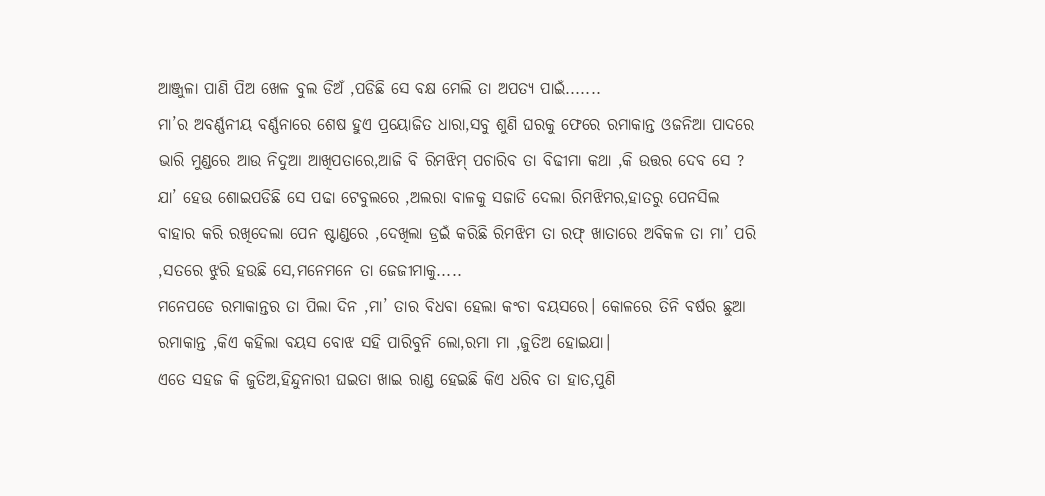ଆଞ୍ଜୁଳା ପାଣି ପିଅ ଖେଳ ବୁଲ ଡିଅଁ ,ପଡିଛି ସେ ବକ୍ଷ ମେଲି ତା ଅପତ୍ୟ ପାଇଁ.......
ମା’ର ଅବର୍ଣ୍ଣନୀୟ ବର୍ଣ୍ଣନାରେ ଶେଷ ହୁଏ ପ୍ରୟୋଜିତ ଧାରା,ସବୁ ଶୁଣି ଘରକୁ ଫେରେ ରମାକାନ୍ତ ଓଜନିଆ ପାଦରେ ଭାରି ମୁଣ୍ଡରେ ଆଉ ନିଦୁଆ ଆଖିପତାରେ,ଆଜି ବି ରିମଝିମ୍ ପଚାରିବ ତା ବିଢୀମା କଥା ,କି ଉତ୍ତର ଦେବ ସେ ?
ଯା’ ହେଉ ଶୋଇପଡିଛି ସେ ପଢା ଟେବୁଲରେ ,ଅଲରା ବାଳକୁ ସଜାଡି ଦେଲା ରିମଝିମର,ହାତରୁ ପେନସିଲ ବାହାର କରି ରଖିଦେଲା ପେନ ଷ୍ଟାଣ୍ଡରେ ,ଦେଖିଲା ଡ୍ରଇଁ କରିଛି ରିମଝିମ ତା ରଫ୍ ଖାତାରେ ଅବିକଳ ତା ମା’ ପରି ,ସତରେ ଝୁରି ହଉଛି ସେ,ମନେମନେ ତା ଜେଜୀମାକୁ.....
ମନେପଡେ ରମାକାନ୍ତର ତା ପିଲା ଦିନ ,ମା’ ତାର ବିଧବା ହେଲା କଂଚା ବୟସରେ। କୋଳରେ ତିନି ବର୍ଷର ଛୁଆ ରମାକାନ୍ତ ,କିଏ କହିଲା ବୟସ ବୋଝ ସହି ପାରିବୁନି ଲୋ,ରମା ମା ,ଜୁତିଅ ହୋଇଯା।
ଏତେ ସହଜ କି ଜୁତିଅ,ହିନ୍ଦୁନାରୀ ଘଇତା ଖାଇ ରାଣ୍ଡ ହେଇଛି କିଏ ଧରିବ ତା ହାତ,ପୁଣି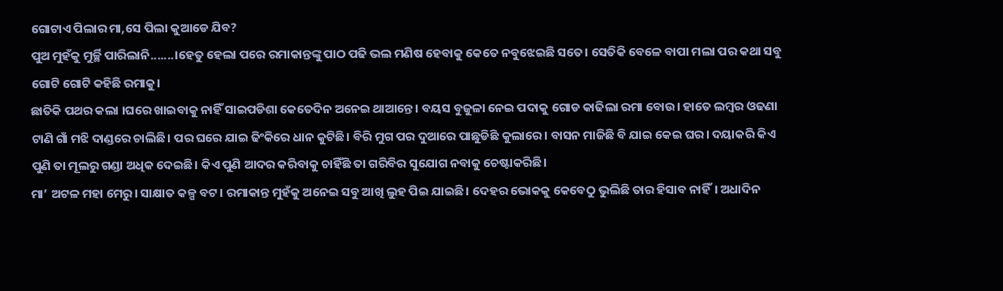ଗୋଟାଏ ପିଲାର ମା,ସେ ପିଲା କୁଆଡେ ଯିବ?
ପୁଅ ମୁହଁକୁ ମୁର୍ଚ୍ଛି ପାରିଲାନି.......।ହେତୁ ହେଲା ପରେ ରମାକାନ୍ତଙ୍କୁ ପାଠ ପଢି ଭଲ ମଣିଷ ହେବାକୁ କେତେ ନବୁଝେଇଛି ସତେ। ସେତିକି ବେଳେ ବାପା ମଲା ପର କଥା ସବୁ ଗୋଟି ଗୋଟି କହିଛି ରମାକୁ।
ଛାତିକି ପଥର କଲା ।ଘରେ ଖାଇବାକୁ ନାହିଁ ସାଇପଡିଶା କେତେଦିନ ଅନେଇ ଥାଆନ୍ତେ। ବୟସ ବୁଜୁଳା ନେଇ ପଦାକୁ ଗୋଡ କାଢିଲା ରମା ବୋଉ। ହାତେ ଲମ୍ବର ଓଢଣା ଟାଣି ଗାଁ ମଝି ଦାଣ୍ଡରେ ଚାଲିଛି। ପର ଘରେ ଯାଇ ଢିଂକିରେ ଧାନ କୁଟିଛି। ବିରି ମୁଗ ପର ଦୁଆରେ ପାଛୁଡିଛି କୁଲାରେ। ବାସନ ମାଜିଛି ବି ଯାଇ କେଇ ଘର। ଦୟାକରି କିଏ ପୁଣି ତା ମୂଲରୁ ଗଣ୍ଡା ଅଧିକ ଦେଇଛି। କିଏ ପୁଣି ଆଦର କରିବାକୁ ଚାହିଁଛି ତା ଗରିବିର ସୁଯୋଗ ନବାକୁ ଚେଷ୍ଟାକରିଛି।
ମା’ ଅଟଳ ମହା ମେରୁ। ସାକ୍ଷାତ କଳ୍ପ ବଟ। ରମାକାନ୍ତ ମୁହଁକୁ ଅନେଇ ସବୁ ଆଖି ଲୁହ ପିଇ ଯାଇଛି। ଦେହର ଭୋକକୁ କେବେଠୁ ଭୁଲିଛି ତାର ହିସାବ ନାହିଁ। ଅଧାଦିନ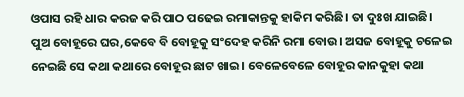ଓପାସ ରହି ଧାର କରଜ କରି ପାଠ ପଢେଇ ରମାକାନ୍ତକୁ ହାକିମ କରିଛି। ତା ଦୁଃଖ ଯାଇଛି।
ପୁଅ ବୋହୂରେ ଘର,କେବେ ବି ବୋହୂକୁ ସଂଦେହ କରିନି ରମା ବୋଉ। ଅସଜ ବୋହୂକୁ ଚଳେଇ ନେଇଛି ସେ କଥା କଥାରେ ବୋହୂର ଛାଟ ଖାଇ। ବେଳେବେଳେ ବୋହୂର କାନକୁହା କଥା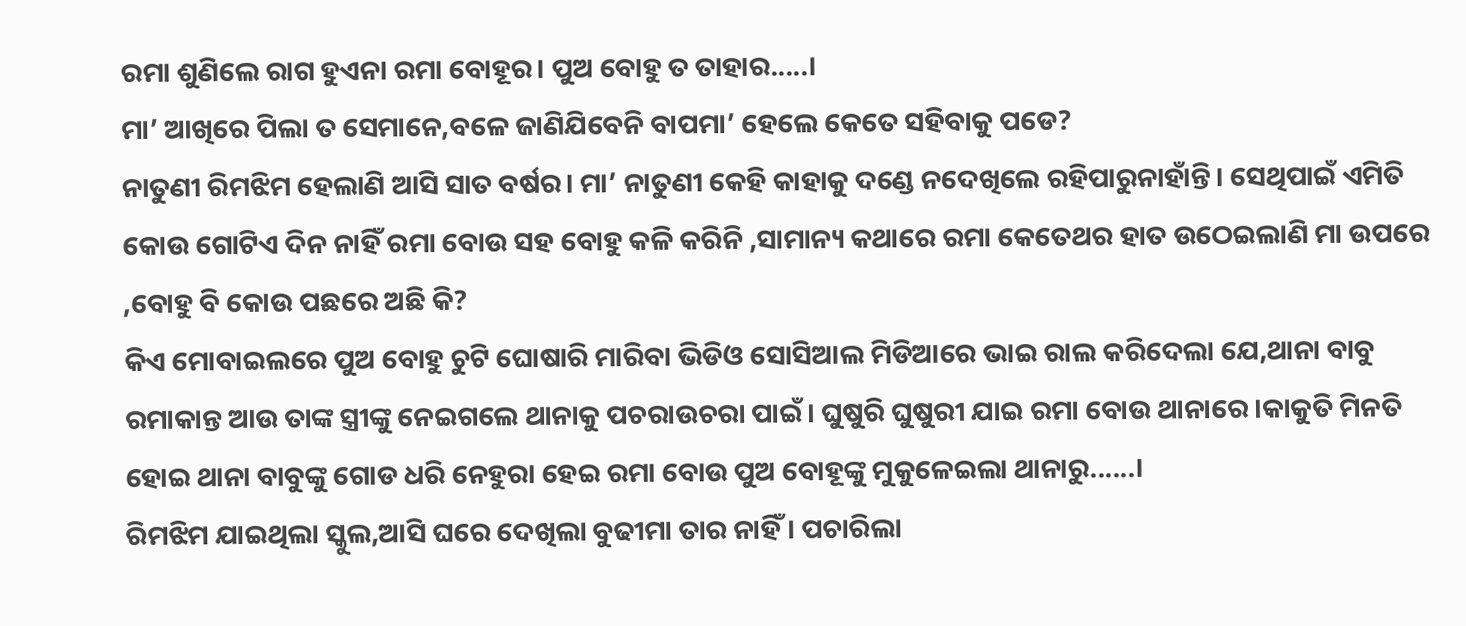ରମା ଶୁଣିଲେ ରାଗ ହୁଏନା ରମା ବୋହୂର। ପୁଅ ବୋହୁ ତ ତାହାର.....।
ମା’ ଆଖିରେ ପିଲା ତ ସେମାନେ,ବଳେ ଜାଣିଯିବେନି ବାପମା’ ହେଲେ କେତେ ସହିବାକୁ ପଡେ?
ନାତୁଣୀ ରିମଝିମ ହେଲାଣି ଆସି ସାତ ବର୍ଷର। ମା’ ନାତୁଣୀ କେହି କାହାକୁ ଦଣ୍ଡେ ନଦେଖିଲେ ରହିପାରୁନାହାଁନ୍ତି। ସେଥିପାଇଁ ଏମିତି କୋଉ ଗୋଟିଏ ଦିନ ନାହିଁ ରମା ବୋଉ ସହ ବୋହୁ କଳି କରିନି ,ସାମାନ୍ୟ କଥାରେ ରମା କେତେଥର ହାତ ଉଠେଇଲାଣି ମା ଉପରେ ,ବୋହୁ ବି କୋଉ ପଛରେ ଅଛି କି?
କିଏ ମୋବାଇଲରେ ପୁଅ ବୋହୁ ଚୁଟି ଘୋଷାରି ମାରିବା ଭିଡିଓ ସୋସିଆଲ ମିଡିଆରେ ଭାଇ ରାଲ କରିଦେଲା ଯେ,ଥାନା ବାବୁ ରମାକାନ୍ତ ଆଉ ତାଙ୍କ ସ୍ତ୍ରୀଙ୍କୁ ନେଇଗଲେ ଥାନାକୁ ପଚରାଉଚରା ପାଇଁ। ଘୁଷୁରି ଘୁଷୁରୀ ଯାଇ ରମା ବୋଉ ଥାନାରେ ।କାକୁତି ମିନତି ହୋଇ ଥାନା ବାବୁଙ୍କୁ ଗୋଡ ଧରି ନେହୁରା ହେଇ ରମା ବୋଉ ପୁଅ ବୋହୂଙ୍କୁ ମୁକୁଳେଇଲା ଥାନାରୁ......।
ରିମଝିମ ଯାଇଥିଲା ସ୍କୁଲ,ଆସି ଘରେ ଦେଖିଲା ବୁଢୀମା ତାର ନାହିଁ। ପଚାରିଲା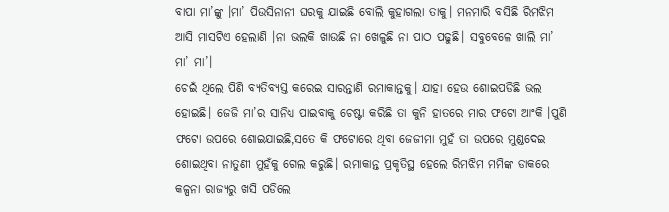ବାପା ମା’ଙ୍କୁ ।ମା’ ପିଉସିନାନୀ ଘରକୁ ଯାଇଛି ବୋଲି କୁହାଗଲା ତାକୁ। ମନମାରି ବସିଛି ରିମଝିମ ଆସି ମାସଟିଏ ହେଲାଣି ।ନା ଭଲକି ଖାଉଛି ନା ଖେଳୁଛି ନା ପାଠ ପଢୁଛି। ସବୁବେଳେ ଖାଲି ମା’ ମା’ ମା’।
ଚେଇଁ ଥିଲେ ପିଣି ବ୍ୟତିବ୍ୟସ୍ତ କରେଇ ସାରନ୍ତାଣି ରମାକାନ୍ତକୁ। ଯାହା ହେଉ ଶୋଇପଡିଛି ଭଲ ହୋଇଛି। ଜେଜି ମା’ର ସାନିଧ୍ୟ ପାଇବାକୁ ଚେଷ୍ଟା କରିଛି ତା କୁନି ହାତରେ ମାର ଫଟୋ ଆଂକି ।ପୁଣି ଫଟୋ ଉପରେ ଶୋଇଯାଇଛି,ସତେ କି ଫଟୋରେ ଥିବା ଜେଜୀମା ମୁହଁ ତା ଉପରେ ମୁଣ୍ଡଦେଇ ଶୋଇଥିବା ନାତୁଣୀ ମୁହଁକୁ ଗେଲ କରୁଛି। ରମାକାନ୍ତ ପ୍ରକୃତିସ୍ଥ ହେଲେ ରିମଝିମ ମମିଙ୍କ ଡାକରେ କଳ୍ପନା ରାଜ୍ୟରୁ ଖସି ପଡିଲେ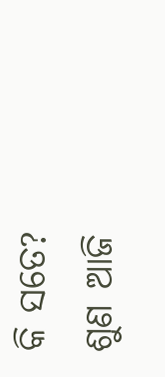କି ସତେ?
ଶୁଣ ଆଜି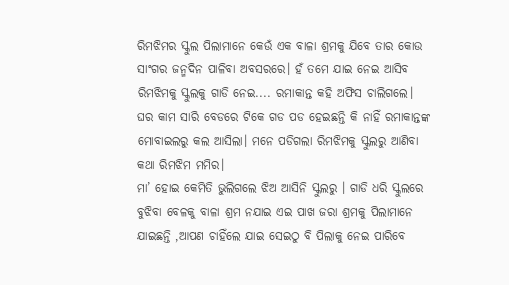ରିମଝିମର ସ୍କୁଲ ପିଲାମାନେ କେଉଁ ଏକ ବାଳା ଶ୍ରମକୁ ଯିବେ ତାର କୋଉ ସାଂଗର ଜନ୍ମଦିନ ପାଳିବା ଅବସରରେ। ହଁ ତମେ ଯାଇ ନେଇ ଆସିବ ରିମଝିମକୁ ସ୍କୁଲକୁ ଗାଡି ନେଇ.... ରମାକାନ୍ତ କହି ଅଫିସ ଚାଲିଗଲେ।
ଘର କାମ ସାରି ବେଡରେ ଟିକେ ଗଡ ପଡ ହେଇଛନ୍ତି କି ନାହିଁ ରମାକାନ୍ତଙ୍କ ମୋବାଇଲରୁ କଲ ଆସିଲା। ମନେ ପଡିଗଲା ରିମଝିମକୁ ସ୍କୁଲରୁ ଆଣିବା କଥା ରିମଝିମ ମମିର।
ମା’ ହୋଇ କେମିତି ଭୁଲିଗଲେ ଝିଅ ଆସିନି ସ୍କୁଲରୁ । ଗାଡି ଧରି ସ୍କୁଲରେ ବୁଝିବା ବେଳକୁ ବାଳା ଶ୍ରମ ନଯାଇ ଏଇ ପାଖ ଜରା ଶ୍ରମକୁ ପିଲାମାନେ ଯାଇଛନ୍ତି ,ଆପଣ ଚାହିଁଲେ ଯାଇ ସେଇଠୁ ବି ପିଲାକୁ ନେଇ ପାରିବେ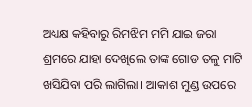ଅଧ୍ୟକ୍ଷ କହିବାରୁ ରିମଝିମ ମମି ଯାଇ ଜରା ଶ୍ରମରେ ଯାହା ଦେଖିଲେ ତାଙ୍କ ଗୋଡ ତଳୁ ମାଟି ଖସିଯିବା ପରି ଲାଗିଲା। ଆକାଶ ମୁଣ୍ଡ ଉପରେ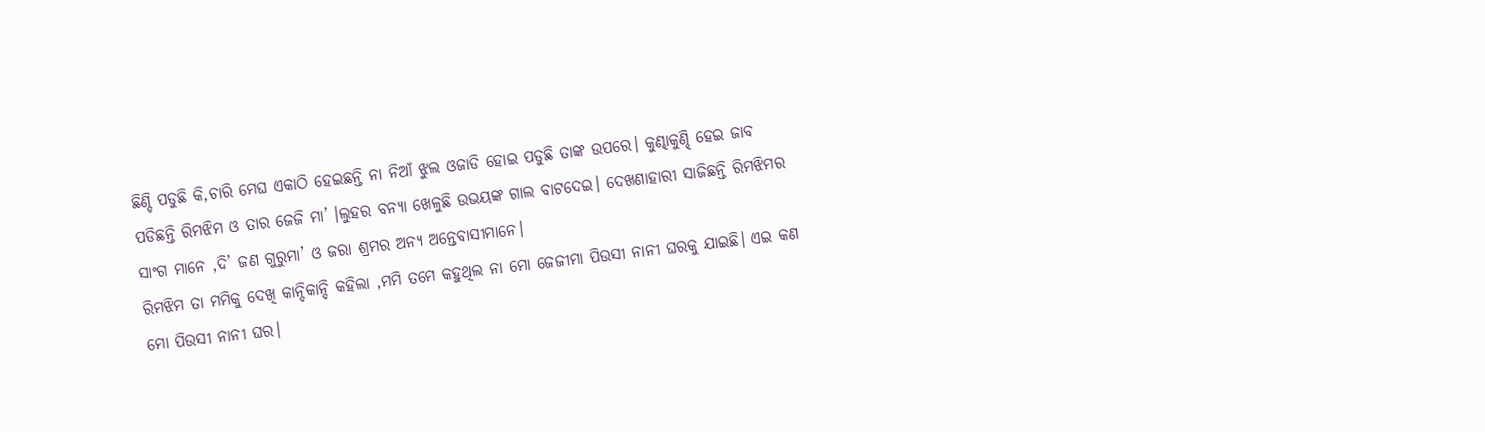ଛିଣ୍ଡି ପଡୁଛି କି,ଚାରି ମେଘ ଏକାଠି ହେଇଛନ୍ତି ନା ନିଆଁ ଝୁଲ ଓଜାଡି ହୋଇ ପଡୁଛି ତାଙ୍କ ଉପରେ। କୁଣ୍ଢାକୁଣ୍ଢି ହେଇ ଜାବ ପଡିଛନ୍ତି ରିମଝିମ ଓ ତାର ଜେଜି ମା’ ।ଲୁହର ବନ୍ୟା ଖେଳୁଛି ଉଭୟଙ୍କ ଗାଲ ବାଟଦେଇ। ଦେଖଣାହାରୀ ସାଜିଛନ୍ତି ରିମଝିମର ସାଂଗ ମାନେ ,ଦି’ ଜଣ ଗୁରୁମା’ ଓ ଜରା ଶ୍ରମର ଅନ୍ୟ ଅନ୍ତେବାସୀମାନେ।
ରିମଝିମ ତା ମମିକୁ ଦେଖି କାନ୍ଦିକାନ୍ଦି କହିଲା ,ମମି ତମେ କହୁଥିଲ ନା ମୋ ଜେଜୀମା ପିଉସୀ ନାନୀ ଘରକୁ ଯାଇଛି। ଏଇ କଣ ମୋ ପିଉସୀ ନାନୀ ଘର।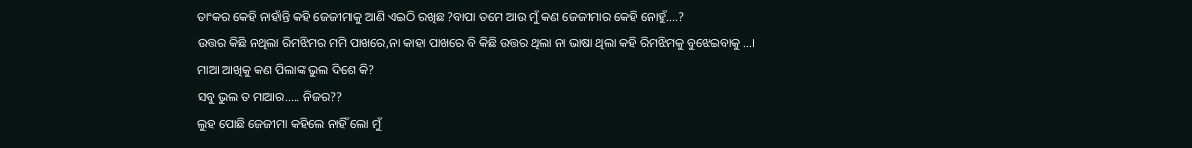ତାଂକର କେହି ନାହାଁନ୍ତି କହି ଜେଜୀମାକୁ ଆଣି ଏଇଠି ରଖିଛ ?ବାପା ତମେ ଆଉ ମୁଁ କଣ ଜେଜୀମାର କେହି ନୋହୁଁ....?
ଉତ୍ତର କିଛି ନଥିଲା ରିମଝିମର ମମି ପାଖରେ,ନା କାହା ପାଖରେ ବି କିଛି ଉତ୍ତର ଥିଲା ନା ଭାଷା ଥିଲା କହି ରିମଝିମକୁ ବୁଝେଇବାକୁ ...।
ମାଆ ଆଖିକୁ କଣ ପିଲାଙ୍କ ଭୁଲ ଦିଶେ କି?
ସବୁ ଭୁଲ ତ ମାଆର..... ନିଜର??
ଲୁହ ପୋଛି ଜେଜୀମା କହିଲେ ନାହିଁ ଲୋ ମୁଁ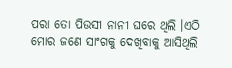ପରା ତୋ ପିଉସୀ ନାନୀ ଘରେ ଥିଲି ।ଏଠି ମୋର ଜଣେ ସାଂଗକୁ ଦେଖିବାକୁ ଆସିଥିଲି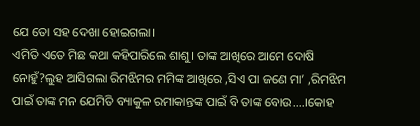ଯେ ତୋ ସହ ଦେଖା ହୋଇଗଲା।
ଏମିତି ଏତେ ମିଛ କଥା କହିପାରିଲେ ଶାଶୁ। ତାଙ୍କ ଆଖିରେ ଆମେ ଦୋଷି ନୋହୁଁ?ଲୁହ ଆସିଗଲା ରିମଝିମର ମମିଙ୍କ ଆଖିରେ ,ସିଏ ପା ଜଣେ ମା’ ,ରିମଝିମ ପାଇଁ ତାଙ୍କ ମନ ଯେମିତି ବ୍ୟାକୁଳ ରମାକାନ୍ତଙ୍କ ପାଇଁ ବି ତାଙ୍କ ବୋଉ....।କୋହ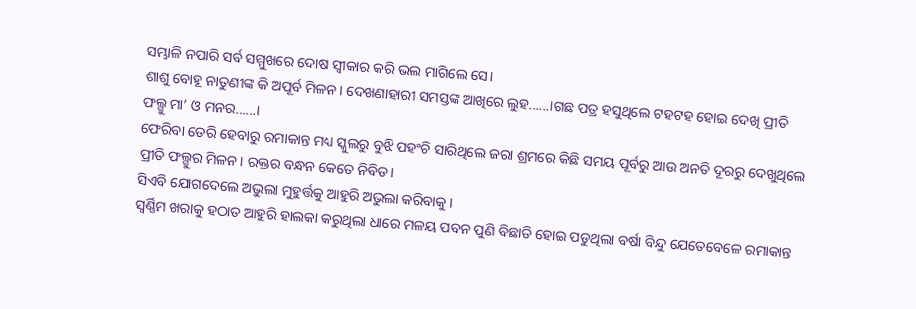ସମ୍ଭାଳି ନପାରି ସର୍ବ ସମ୍ମୁଖରେ ଦୋଷ ସ୍ୱୀକାର କରି ଭଲ ମାଗିଲେ ସେ।
ଶାଶୁ ବୋହୂ ନାତୁଣୀଙ୍କ କି ଅପୂର୍ବ ମିଳନ। ଦେଖଣାହାରୀ ସମସ୍ତଙ୍କ ଆଖିରେ ଲୁହ......।ଗଛ ପତ୍ର ହସୁଥିଲେ ଟହଟହ ହୋଇ ଦେଖି ପ୍ରୀତି ଫଲ୍ଗୁ ମା’ ଓ ମନର......।
ଫେରିବା ଡେରି ହେବାରୁ ରମାକାନ୍ତ ମଧ୍ୟ ସ୍କୁଲରୁ ବୁଝି ପହଂଚି ସାରିଥିଲେ ଜରା ଶ୍ରମରେ କିଛି ସମୟ ପୂର୍ବରୁ ଆଉ ଅନତି ଦୂରରୁ ଦେଖୁଥିଲେ ପ୍ରୀତି ଫଲ୍ଗୁର ମିଳନ। ରକ୍ତର ବନ୍ଧନ କେତେ ନିବିଡ।
ସିଏବି ଯୋଗଦେଲେ ଅଭୁଲା ମୁହୁର୍ତ୍ତକୁ ଆହୁରି ଅଭୁଲା କରିବାକୁ ।
ସ୍ୱର୍ଣ୍ଣିମ ଖରାକୁ ହଠାତ ଆହୁରି ହାଲକା କରୁଥିଲା ଧାରେ ମଳୟ ପବନ ପୁଣି ବିଛାଡି ହୋଇ ପଡୁଥିଲା ବର୍ଷା ବିନ୍ଦୁ ଯେତେବେଳେ ରମାକାନ୍ତ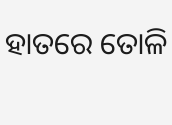ହାତରେ ତୋଳି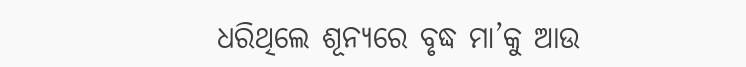ଧରିଥିଲେ ଶୂନ୍ୟରେ ବୃଦ୍ଧ ମା’କୁ ଆଉ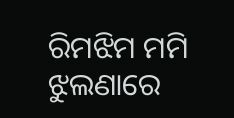ରିମଝିମ ମମି ଝୁଲଣାରେ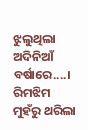ଝୁଲୁଥିଲା ଅଦିନିଆଁ ବର୍ଷାରେ....।
ରିମଝିମ ମୁହଁରୁ ଥରିଲା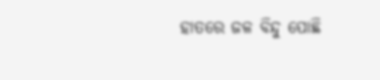ହାତରେ ଜଳ ବିନ୍ଦୁ ପୋଛି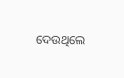ଦେଉଥିଲେ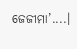ଜେଜୀମା’....।